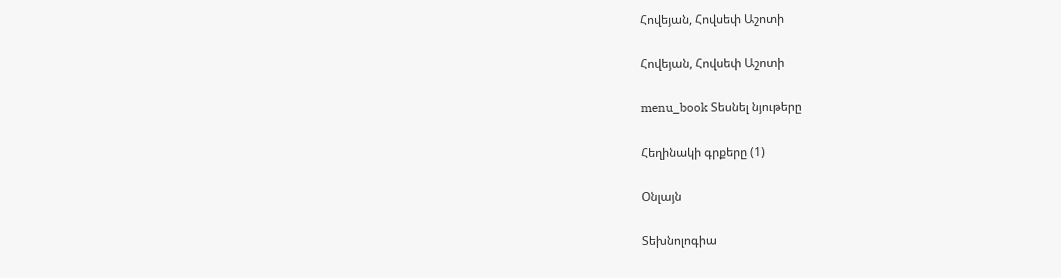Հովեյան, Հովսեփ Աշոտի

Հովեյան, Հովսեփ Աշոտի

menu_book Տեսնել նյութերը

Հեղինակի գրքերը (1)

Օնլայն

Տեխնոլոգիա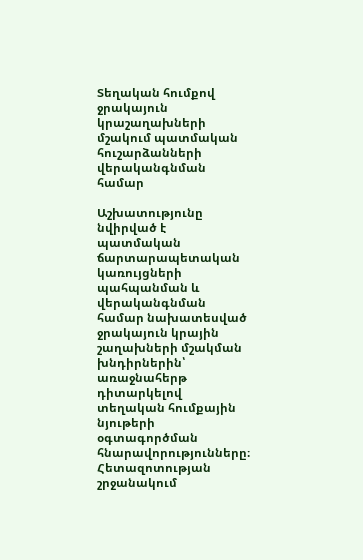Տեղական հումքով ջրակայուն կրաշաղախների մշակում պատմական հուշարձանների վերականգնման համար

Աշխատությունը նվիրված է պատմական ճարտարապետական կառույցների պահպանման և վերականգնման համար նախատեսված ջրակայուն կրային շաղախների մշակման խնդիրներին՝ առաջնահերթ դիտարկելով տեղական հումքային նյութերի օգտագործման հնարավորությունները։ Հետազոտության շրջանակում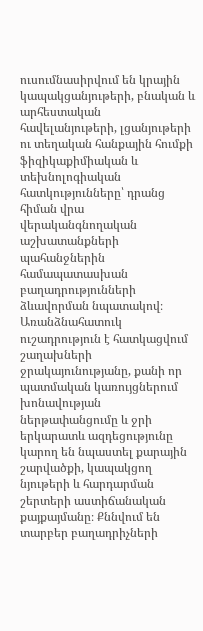ուսումնասիրվում են կրային կապակցանյութերի, բնական և արհեստական հավելանյութերի, լցանյութերի ու տեղական հանքային հումքի ֆիզիկաքիմիական և տեխնոլոգիական հատկությունները՝ դրանց հիման վրա վերականգնողական աշխատանքների պահանջներին համապատասխան բաղադրությունների ձևավորման նպատակով։ Առանձնահատուկ ուշադրություն է հատկացվում շաղախների ջրակայունությանը, քանի որ պատմական կառույցներում խոնավության ներթափանցումը և ջրի երկարատև ազդեցությունը կարող են նպաստել քարային շարվածքի, կապակցող նյութերի և հարդարման շերտերի աստիճանական քայքայմանը։ Քննվում են տարբեր բաղադրիչների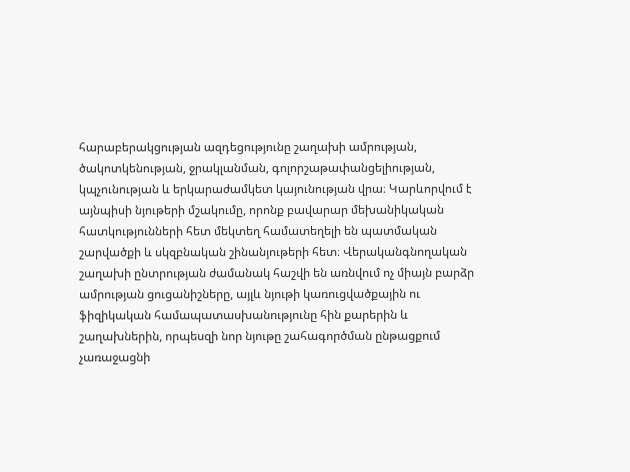հարաբերակցության ազդեցությունը շաղախի ամրության, ծակոտկենության, ջրակլանման, գոլորշաթափանցելիության, կպչունության և երկարաժամկետ կայունության վրա։ Կարևորվում է այնպիսի նյութերի մշակումը, որոնք բավարար մեխանիկական հատկությունների հետ մեկտեղ համատեղելի են պատմական շարվածքի և սկզբնական շինանյութերի հետ։ Վերականգնողական շաղախի ընտրության ժամանակ հաշվի են առնվում ոչ միայն բարձր ամրության ցուցանիշները, այլև նյութի կառուցվածքային ու ֆիզիկական համապատասխանությունը հին քարերին և շաղախներին, որպեսզի նոր նյութը շահագործման ընթացքում չառաջացնի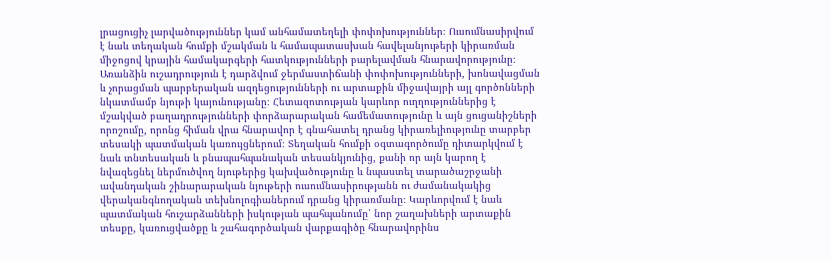լրացուցիչ լարվածություններ կամ անհամատեղելի փոփոխություններ։ Ուսումնասիրվում է նաև տեղական հումքի մշակման և համապատասխան հավելանյութերի կիրառման միջոցով կրային համակարգերի հատկությունների բարելավման հնարավորությունը։ Առանձին ուշադրություն է դարձվում ջերմաստիճանի փոփոխությունների, խոնավացման և չորացման պարբերական ազդեցությունների ու արտաքին միջավայրի այլ գործոնների նկատմամբ նյութի կայունությանը։ Հետազոտության կարևոր ուղղություններից է մշակված բաղադրությունների փորձարարական համեմատությունը և այն ցուցանիշների որոշումը, որոնց հիման վրա հնարավոր է գնահատել դրանց կիրառելիությունը տարբեր տեսակի պատմական կառույցներում։ Տեղական հումքի օգտագործումը դիտարկվում է նաև տնտեսական և բնապահպանական տեսանկյունից, քանի որ այն կարող է նվազեցնել ներմուծվող նյութերից կախվածությունը և նպաստել տարածաշրջանի ավանդական շինարարական նյութերի ուսումնասիրությանն ու ժամանակակից վերականգնողական տեխնոլոգիաներում դրանց կիրառմանը։ Կարևորվում է նաև պատմական հուշարձանների իսկության պահպանումը՝ նոր շաղախների արտաքին տեսքը, կառուցվածքը և շահագործական վարքագիծը հնարավորինս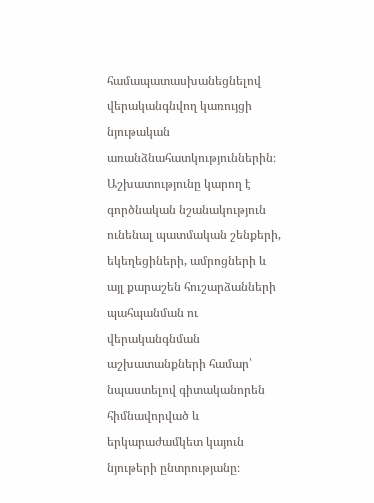համապատասխանեցնելով վերականգնվող կառույցի նյութական առանձնահատկություններին։ Աշխատությունը կարող է գործնական նշանակություն ունենալ պատմական շենքերի, եկեղեցիների, ամրոցների և այլ քարաշեն հուշարձանների պահպանման ու վերականգնման աշխատանքների համար՝ նպաստելով գիտականորեն հիմնավորված և երկարաժամկետ կայուն նյութերի ընտրությանը։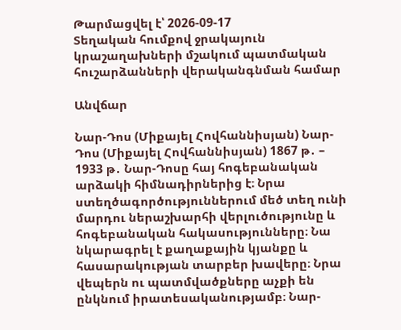Թարմացվել է՝ 2026-09-17
Տեղական հումքով ջրակայուն կրաշաղախների մշակում պատմական հուշարձանների վերականգնման համար

Անվճար

Նար-Դոս (Միքայել Հովհաննիսյան) Նար-Դոս (Միքայել Հովհաննիսյան) 1867 թ․ – 1933 թ․ Նար-Դոսը հայ հոգեբանական արձակի հիմնադիրներից է։ Նրա ստեղծագործություններում մեծ տեղ ունի մարդու ներաշխարհի վերլուծությունը և հոգեբանական հակասությունները։ Նա նկարագրել է քաղաքային կյանքը և հասարակության տարբեր խավերը։ Նրա վեպերն ու պատմվածքները աչքի են ընկնում իրատեսականությամբ։ Նար-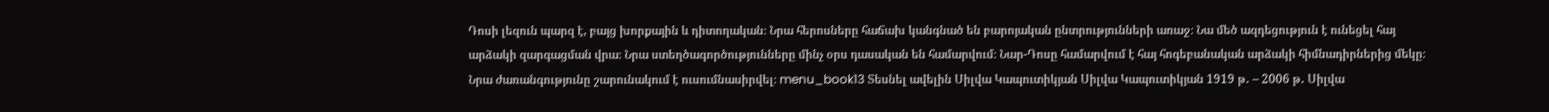Դոսի լեզուն պարզ է, բայց խորքային և դիտողական։ Նրա հերոսները հաճախ կանգնած են բարոյական ընտրությունների առաջ։ Նա մեծ ազդեցություն է ունեցել հայ արձակի զարգացման վրա։ Նրա ստեղծագործությունները մինչ օրս դասական են համարվում։ Նար-Դոսը համարվում է հայ հոգեբանական արձակի հիմնադիրներից մեկը։ Նրա ժառանգությունը շարունակում է ուսումնասիրվել։ menu_book13 Տեսնել ավելին Սիլվա Կապուտիկյան Սիլվա Կապուտիկյան 1919 թ․ – 2006 թ․ Սիլվա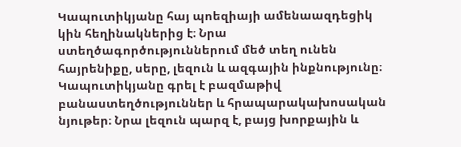Կապուտիկյանը հայ պոեզիայի ամենաազդեցիկ կին հեղինակներից է։ Նրա ստեղծագործություններում մեծ տեղ ունեն հայրենիքը, սերը, լեզուն և ազգային ինքնությունը։ Կապուտիկյանը գրել է բազմաթիվ բանաստեղծություններ և հրապարակախոսական նյութեր։ Նրա լեզուն պարզ է, բայց խորքային և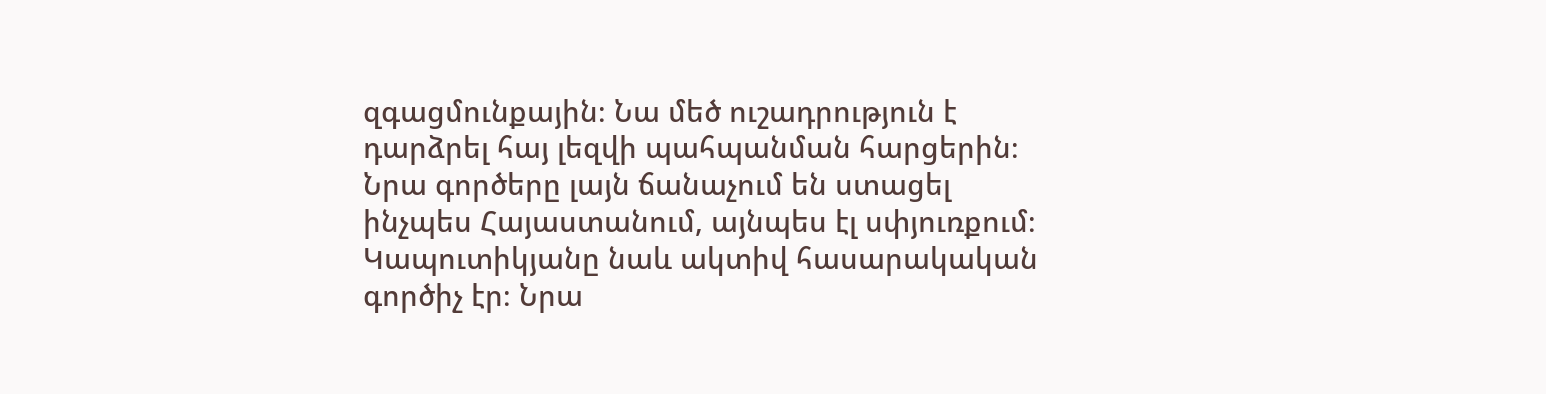զգացմունքային։ Նա մեծ ուշադրություն է դարձրել հայ լեզվի պահպանման հարցերին։ Նրա գործերը լայն ճանաչում են ստացել ինչպես Հայաստանում, այնպես էլ սփյուռքում։ Կապուտիկյանը նաև ակտիվ հասարակական գործիչ էր։ Նրա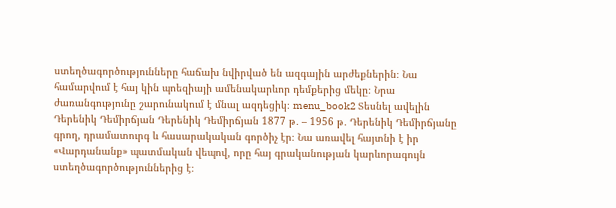ստեղծագործությունները հաճախ նվիրված են ազգային արժեքներին։ Նա համարվում է հայ կին պոեզիայի ամենակարևոր դեմքերից մեկը։ Նրա ժառանգությունը շարունակում է մնալ ազդեցիկ։ menu_book2 Տեսնել ավելին Դերենիկ Դեմիրճյան Դերենիկ Դեմիրճյան 1877 թ․ – 1956 թ․ Դերենիկ Դեմիրճյանը գրող, դրամատուրգ և հասարակական գործիչ էր։ Նա առավել հայտնի է իր «Վարդանանք» պատմական վեպով, որը հայ գրականության կարևորագույն ստեղծագործություններից է։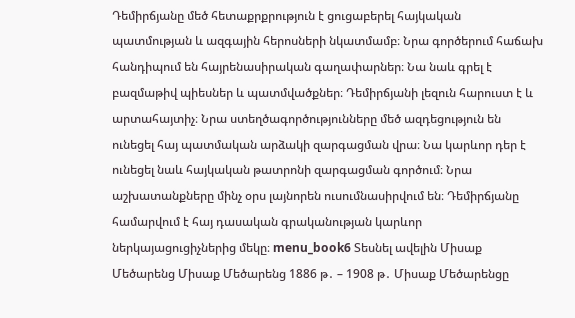Դեմիրճյանը մեծ հետաքրքրություն է ցուցաբերել հայկական պատմության և ազգային հերոսների նկատմամբ։ Նրա գործերում հաճախ հանդիպում են հայրենասիրական գաղափարներ։ Նա նաև գրել է բազմաթիվ պիեսներ և պատմվածքներ։ Դեմիրճյանի լեզուն հարուստ է և արտահայտիչ։ Նրա ստեղծագործությունները մեծ ազդեցություն են ունեցել հայ պատմական արձակի զարգացման վրա։ Նա կարևոր դեր է ունեցել նաև հայկական թատրոնի զարգացման գործում։ Նրա աշխատանքները մինչ օրս լայնորեն ուսումնասիրվում են։ Դեմիրճյանը համարվում է հայ դասական գրականության կարևոր ներկայացուցիչներից մեկը։ menu_book6 Տեսնել ավելին Միսաք Մեծարենց Միսաք Մեծարենց 1886 թ․ – 1908 թ․ Միսաք Մեծարենցը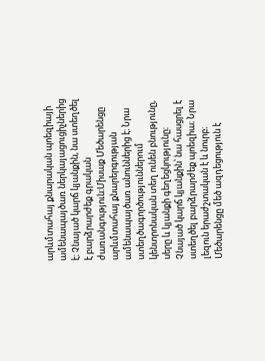արևմտահայ քնարական պոեզիայի ամենապայծառ ներկայացուցիչներից է։ Չնայած կարճ կյանքին, նա ստեղծել է բարձրարժեք գրական ժառանգություն։Միսաք Մեծարենցը արևմտահայ քնարերգության ամենապայծառ անուններից է։ Նրա ստեղծագործություններում կենտրոնական տեղ ունեն բնությունը, սերը և կյանքի գեղեցկությունը։ Չնայած կարճ կյանքին՝ նա հասցրել է ստեղծել բարձրարժեք պոեզիա։ Նրա լեզուն երաժշտական է և նուրբ։ Մեծարենցը մեծ ազդեցություն է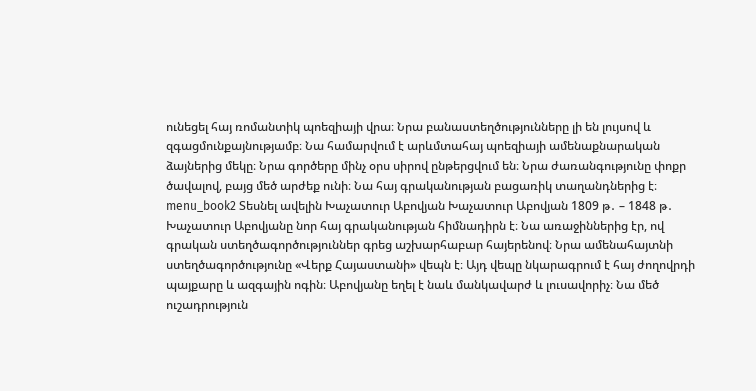ունեցել հայ ռոմանտիկ պոեզիայի վրա։ Նրա բանաստեղծությունները լի են լույսով և զգացմունքայնությամբ։ Նա համարվում է արևմտահայ պոեզիայի ամենաքնարական ձայներից մեկը։ Նրա գործերը մինչ օրս սիրով ընթերցվում են։ Նրա ժառանգությունը փոքր ծավալով, բայց մեծ արժեք ունի։ Նա հայ գրականության բացառիկ տաղանդներից է։ menu_book2 Տեսնել ավելին Խաչատուր Աբովյան Խաչատուր Աբովյան 1809 թ․ – 1848 թ․ Խաչատուր Աբովյանը նոր հայ գրականության հիմնադիրն է։ Նա առաջիններից էր, ով գրական ստեղծագործություններ գրեց աշխարհաբար հայերենով։ Նրա ամենահայտնի ստեղծագործությունը «Վերք Հայաստանի» վեպն է։ Այդ վեպը նկարագրում է հայ ժողովրդի պայքարը և ազգային ոգին։ Աբովյանը եղել է նաև մանկավարժ և լուսավորիչ։ Նա մեծ ուշադրություն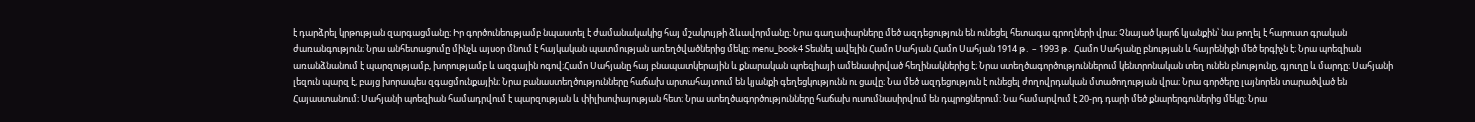է դարձրել կրթության զարգացմանը։ Իր գործունեությամբ նպաստել է ժամանակակից հայ մշակույթի ձևավորմանը։ Նրա գաղափարները մեծ ազդեցություն են ունեցել հետագա գրողների վրա։ Չնայած կարճ կյանքին՝ նա թողել է հարուստ գրական ժառանգություն։ Նրա անհետացումը մինչև այսօր մնում է հայկական պատմության առեղծվածներից մեկը։ menu_book4 Տեսնել ավելին Համո Սահյան Համո Սահյան 1914 թ․ – 1993 թ․ Համո Սահյանը բնության և հայրենիքի մեծ երգիչն է։ Նրա պոեզիան առանձնանում է պարզությամբ, խորությամբ և ազգային ոգով։Համո Սահյանը հայ բնապատկերային և քնարական պոեզիայի ամենասիրված հեղինակներից է։ Նրա ստեղծագործություններում կենտրոնական տեղ ունեն բնությունը, գյուղը և մարդը։ Սահյանի լեզուն պարզ է, բայց խորապես զգացմունքային։ Նրա բանաստեղծությունները հաճախ արտահայտում են կյանքի գեղեցկությունն ու ցավը։ Նա մեծ ազդեցություն է ունեցել ժողովրդական մտածողության վրա։ Նրա գործերը լայնորեն տարածված են Հայաստանում։ Սահյանի պոեզիան համադրվում է պարզության և փիլիսոփայության հետ։ Նրա ստեղծագործությունները հաճախ ուսումնասիրվում են դպրոցներում։ Նա համարվում է 20-րդ դարի մեծ քնարերգուներից մեկը։ Նրա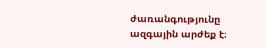ժառանգությունը ազգային արժեք է։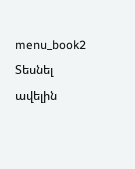menu_book2 Տեսնել ավելին